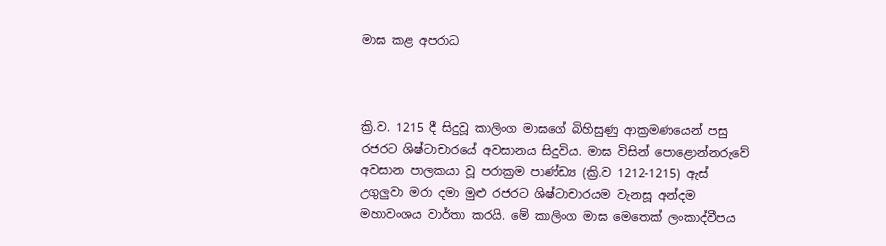මාඝ කළ අපරාධ



ක්‍රි.ව. 1215 දී සිදුවූ කාලිංග මාඝගේ බිහිසුණු ආක්‍රමණයෙන් පසු රජරට ශිෂ්ටාචාරයේ අවසානය සිදුවිය. මාඝ විසින් පොළොන්නරුවේ අවසාන පාලකයා වූ පරාක්‍රම පාණ්ඩ්‍ය (ක්‍රි.ව 1212-1215) ඇස් උගුලුවා මරා දමා මුළු රජරට ශිෂ්ටාචාරයම වැනසූ අන්දම මහාවංශය වාර්තා කරයි. මේ කාලිංග මාඝ මෙතෙක් ලංකාද්වීපය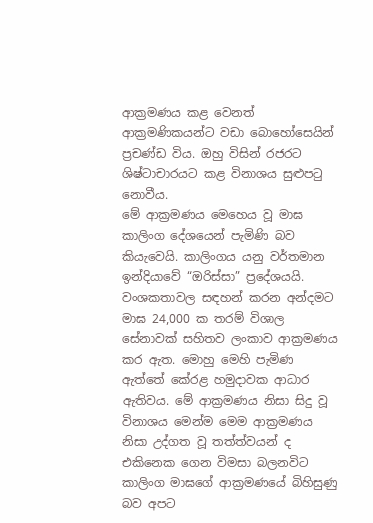ආක්‍රමණය කළ වෙනත් ආක්‍රමණිකයන්ට වඩා බොහෝසෙයින් ප්‍රචණ්ඩ විය. ඔහු විසින් රජරට ශිෂ්ටාචාරයට කළ විනාශය සුළුපටු නොවීය.
මේ ආක්‍රමණය මෙහෙය වූ මාඝ කාලිංග දේශයෙන් පැමිණි බව කියැවෙයි. කාලිංගය යනු වර්තමාන ඉන්දියාවේ “ඔරිස්සා” ප්‍රදේශයයි. වංශකතාවල සඳහන් කරන අන්දමට මාඝ 24,000 ක තරම් විශාල සේනාවක් සහිතව ලංකාව ආක්‍රමණය කර ඇත. මොහු මෙහි පැමිණ ඇත්තේ කේරළ හමුදාවක ආධාර ඇතිවය. මේ ආක්‍රමණය නිසා සිදු වූ විනාශය මෙන්ම මෙම ආක්‍රමණය නිසා උද්ගත වූ තත්ත්වයන් ද එකිනෙක ගෙන විමසා බලනවිට කාලිංග මාඝගේ ආක්‍රමණයේ බිහිසුණු බව අපට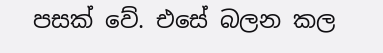පසක් වේ. එසේ බලන කල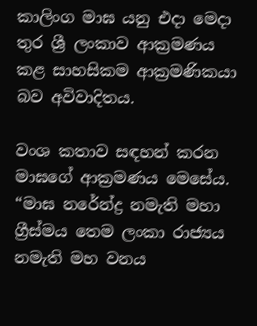කාලිංග මාඝ යනු එදා මෙදා තුර ශ්‍රී ලංකාව ආක්‍රමණය කළ සාහසිකම ආක්‍රමණිකයා බව අවිවාදිතය.

වංශ කතාව සඳහන් කරන මාඝගේ ආක්‍රමණය මෙසේය. “මාඝ නරේන්ද්‍ර නමැති මහා ග්‍රීස්මය තෙම ලංකා රාජ්‍යය නමැති මහ වනය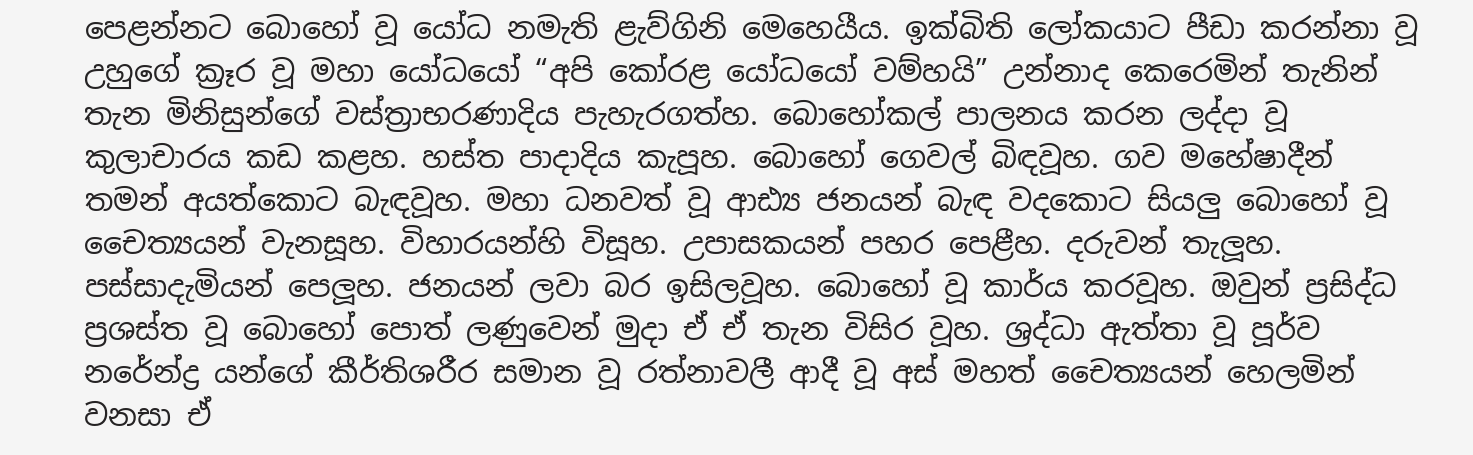පෙළන්නට බොහෝ වූ යෝධ නමැති ළැව්ගිනි මෙහෙයීය. ඉක්බිති ලෝකයාට පීඩා කරන්නා වූ උහුගේ ක්‍රෑර වූ මහා යෝධයෝ “අපි කෝරළ යෝධයෝ වම්හයි” උන්නාද කෙරෙමින් තැනින් තැන මිනිසුන්ගේ වස්ත්‍රාභරණාදිය පැහැරගත්හ. බොහෝකල් පාලනය කරන ලද්දා වූ කුලාචාරය කඩ කළහ. හස්ත පාදාදිය කැපූහ. බොහෝ ගෙවල් බිඳවූහ. ගව මහේෂාදීන් තමන් අයත්කොට බැඳවූහ. මහා ධනවත් වූ ආඪ්‍ය ජනයන් බැඳ වදකොට සියලු බොහෝ වූ චෛත්‍යයන් වැනසූහ. විහාරයන්හි විසූහ. උපාසකයන් පහර පෙළීහ. දරුවන් තැලූහ. පස්සාදැමියන් පෙලූහ. ජනයන් ලවා බර ඉසිලවූහ. බොහෝ වූ කාර්ය කරවූහ. ඔවුන් ප්‍රසිද්ධ ප්‍රශස්ත වූ බොහෝ පොත් ලණුවෙන් මුදා ඒ ඒ තැන විසිර වූහ. ශ්‍රද්ධා ඇත්තා වූ පූර්ව නරේන්ද්‍ර යන්ගේ කීර්තිශරීර සමාන වූ රත්නාවලී ආදී වූ අස් මහත් චෛත්‍යයන් හෙලමින් වනසා ඒ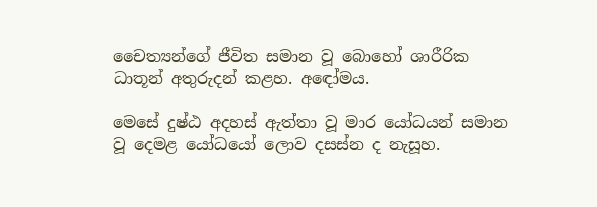චෛත්‍යන්ගේ ජීවිත සමාන වූ බොහෝ ශාරීරික ධාතූන් අතුරුදන් කළහ. අඳෝමය.

මෙසේ දුෂ්ඨ අදහස් ඇත්තා වූ මාර යෝධයන් සමාන වූ දෙමළ යෝධයෝ ලොව දසස්න ද නැසූහ.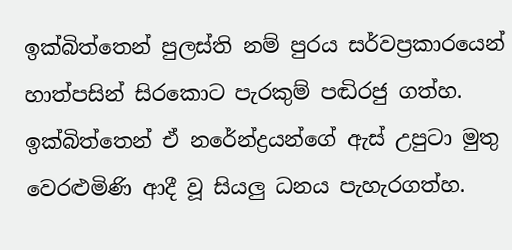ඉක්බිත්තෙන් පුලස්ති නම් පුරය සර්වප්‍රකාරයෙන් හාත්පසින් සිරකොට පැරකුම් පඬිරජු ගත්හ. ඉක්බිත්තෙන් ඒ නරේන්ද්‍රයන්ගේ ඇස් උපුටා මුතු වෙරළුමිණි ආදී වූ සියලු ධනය පැහැරගත්හ.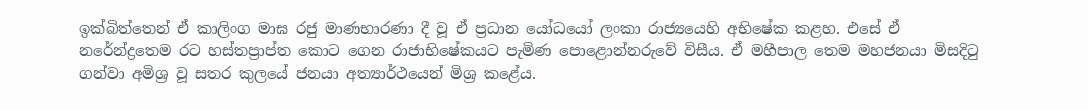ඉක්බිත්තෙන් ඒ කාලිංග මාඝ රජු මාණභාරණා දී වූ ඒ ප්‍රධාන යෝධයෝ ලංකා රාජ්‍යයෙහි අභිෂේක කළහ. එසේ ඒ නරේන්ද්‍රතෙම රට හස්තප්‍රාප්ත කොට ගෙන රාජාභිෂේකයට පැමිණ පොළොන්නරුවේ විසීය. ඒ මහීපාල තෙම මහජනයා මිසදිටු ගන්වා අමිශ්‍ර වූ සතර කුලයේ ජනයා අත්‍යාර්ථයෙන් මිශ්‍ර කළේය.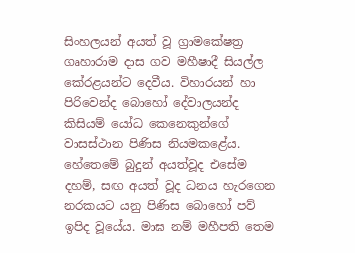සිංහලයන් අයත් වූ ග්‍රාමකේෂත්‍ර ගෘහාරාම දාස ගව මහීෂාදී සියල්ල කේරළයන්ට දෙවීය. විහාරයන් හා පිරිවෙන්ද බොහෝ දේවාලයන්ද කිසියම් යෝධ කෙනෙකුන්ගේ වාසස්ථාන පිණිස නියමකළේය. හේතෙමේ බුදුන් අයත්වූද එසේම දහම්, සඟ අයත් වූද ධනය හැරගෙන නරකයට යනු පිණිස බොහෝ පව් ඉපිද වූයේය. මාඝ නම් මහීපති තෙම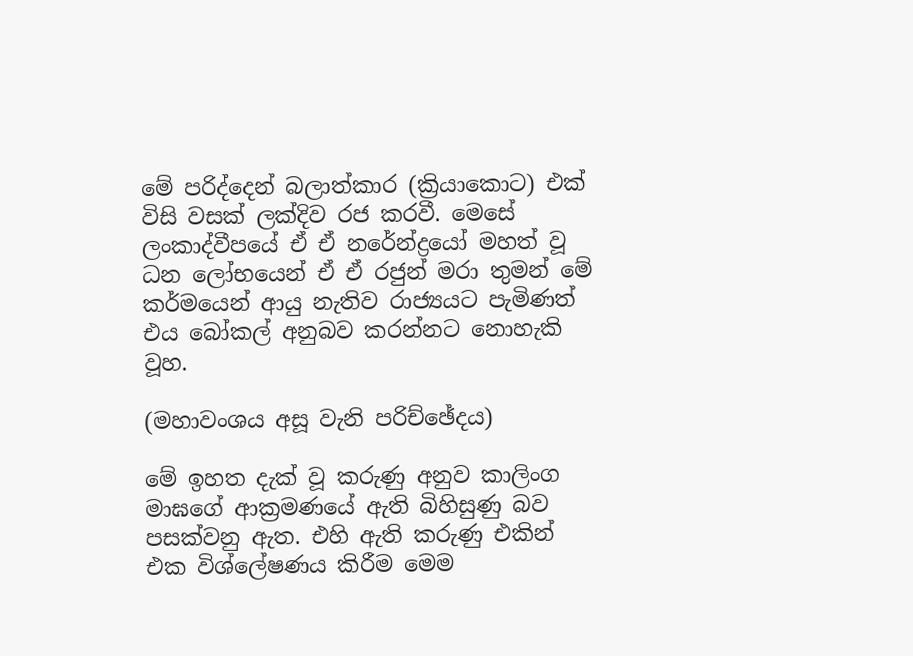මේ පරිද්දෙන් බලාත්කාර (ක්‍රියාකොට) එක් විසි වසක් ලක්දිව රජ කරවී. මෙසේ ලංකාද්වීපයේ ඒ ඒ නරේන්ද්‍රයෝ මහත් වූ ධන ලෝභයෙන් ඒ ඒ රජුන් මරා තුමන් මේ කර්මයෙන් ආයු නැතිව රාජ්‍යයට පැමිණත් එය බෝකල් අනුබව කරන්නට නොහැකි වූහ.

(මහාවංශය අසූ වැනි පරිච්ඡේදය)

මේ ඉහත දැක් වූ කරුණු අනුව කාලිංග මාඝගේ ආක්‍රමණයේ ඇති බිහිසුණු බව පසක්වනු ඇත. එහි ඇති කරුණු එකින් එක විශ්ලේෂණය කිරීම මෙම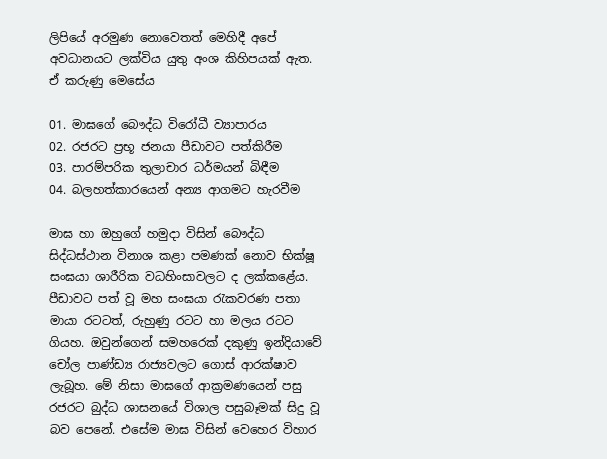ලිපියේ අරමුණ නොවෙතත් මෙහිදී අපේ අවධානයට ලක්විය යුතු අංශ කිහිපයක් ඇත. ඒ කරුණු මෙසේය

01. මාඝගේ බෞද්ධ විරෝධී ව්‍යාපාරය
02. රජරට ප්‍රභූ ජනයා පීඩාවට පත්කිරීම
03. පාරම්පරික තුලාචාර ධර්මයන් බිඳීම
04. බලහත්කාරයෙන් අන්‍ය ආගමට හැරවීම

මාඝ හා ඔහුගේ හමුදා විසින් බෞද්ධ සිද්ධස්ථාන විනාශ කළා පමණක් නොව භික්ෂූ සංඝයා ශාරීරික වධහිංසාවලට ද ලක්කළේය. පීඩාවට පත් වූ මහ සංඝයා රැකවරණ පතා මායා රටටත්, රුහුණු රටට හා මලය රටට ගියහ. ඔවුන්ගෙන් සමහරෙක් දකුණු ඉන්දියාවේ චෝල පාණ්ඩ්‍ය රාජ්‍යවලට ගොස් ආරක්ෂාව ලැබූහ. මේ නිසා මාඝගේ ආක්‍රමණයෙන් පසු රජරට බුද්ධ ශාසනයේ විශාල පසුබෑමක් සිදු වූ බව පෙනේ. එසේම මාඝ විසින් වෙහෙර විහාර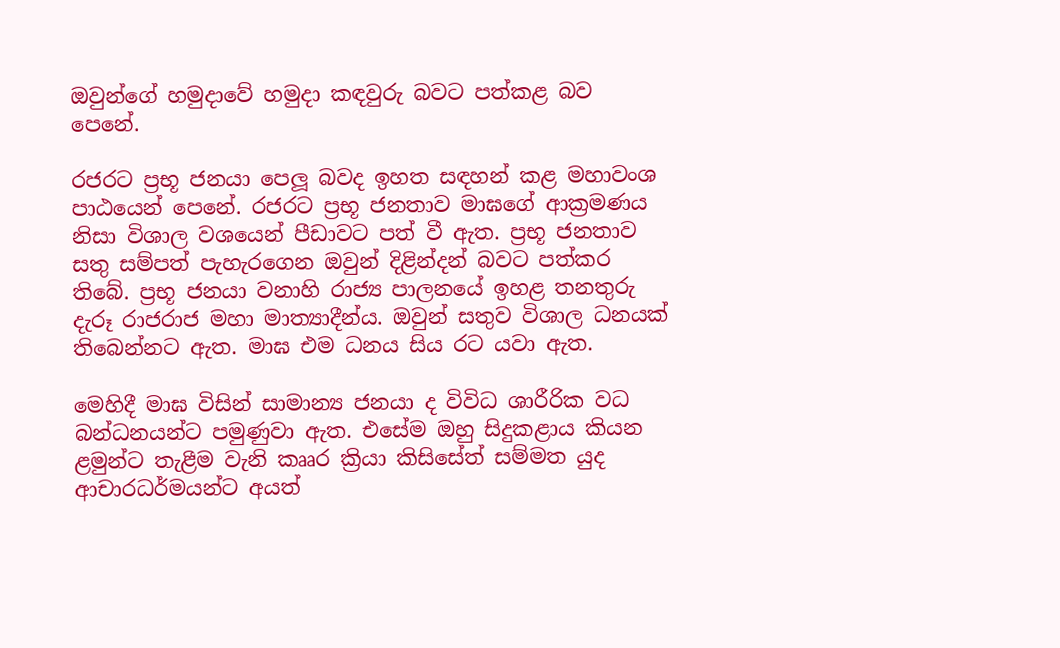ඔවුන්ගේ හමුදාවේ හමුදා කඳවුරු බවට පත්කළ බව පෙනේ.

රජරට ප්‍රභූ ජනයා පෙලූ බවද ඉහත සඳහන් කළ මහාවංශ පාඨයෙන් පෙනේ. රජරට ප්‍රභූ ජනතාව මාඝගේ ආක්‍රමණය නිසා විශාල වශයෙන් පීඩාවට පත් වී ඇත. ප්‍රභූ ජනතාව සතු සම්පත් පැහැරගෙන ඔවුන් දිළින්දන් බවට පත්කර තිබේ. ප්‍රභූ ජනයා වනාහි රාජ්‍ය පාලනයේ ඉහළ තනතුරු දැරූ රාජරාජ මහා මාත්‍යාදීන්ය. ඔවුන් සතුව විශාල ධනයක් තිබෙන්නට ඇත. මාඝ එම ධනය සිය රට යවා ඇත.

මෙහිදී මාඝ විසින් සාමාන්‍ය ජනයා ද විවිධ ශාරීරික වධ බන්ධනයන්ට පමුණුවා ඇත. එසේම ඔහු සිදුකළාය කියන ළමුන්ට තැළීම වැනි කෲර ක්‍රියා කිසිසේත් සම්මත යුද ආචාරධර්මයන්ට අයත්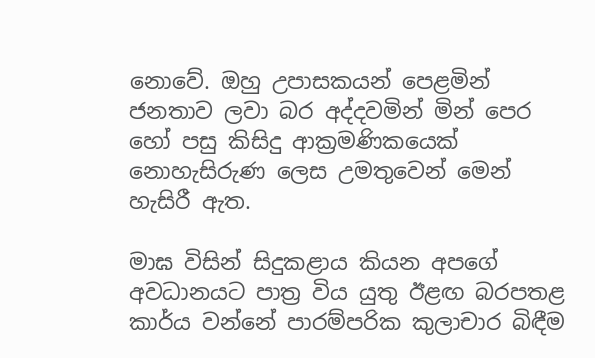නොවේ. ඔහු උපාසකයන් පෙළමින් ජනතාව ලවා බර අද්දවමින් මින් පෙර හෝ පසු කිසිදු ආක්‍රමණිකයෙක් නොහැසිරුණ ලෙස උමතුවෙන් මෙන් හැසිරී ඇත.

මාඝ විසින් සිදුකළාය කියන අපගේ අවධානයට පාත්‍ර විය යුතු ඊළඟ බරපතළ කාර්ය වන්නේ පාරම්පරික කුලාචාර බිඳීම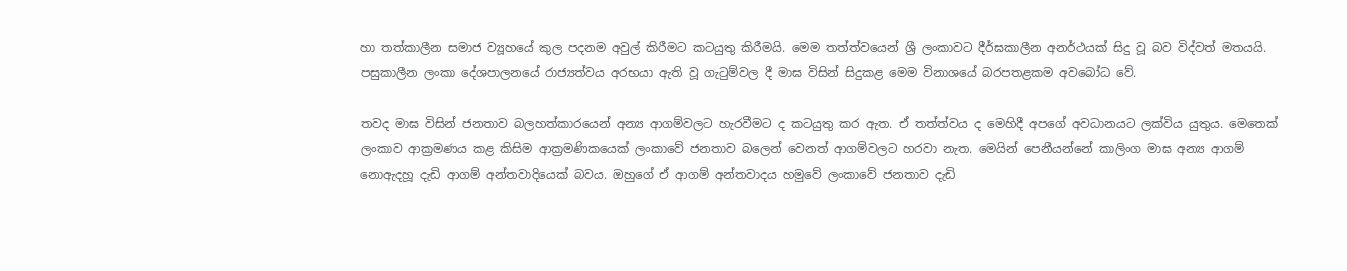හා තත්කාලීන සමාජ ව්‍යූහයේ කුල පදනම අවුල් කිරීමට කටයුතු කිරීමයි. මෙම තත්ත්වයෙන් ශ්‍රී ලංකාවට දීර්ඝකාලීන අනර්ථයක් සිදු වූ බව විද්වත් මතයයි. පසුකාලීන ලංකා දේශපාලනයේ රාජ්‍යත්වය අරභයා ඇති වූ ගැටුම්වල දී මාඝ විසින් සිදුකළ මෙම විනාශයේ බරපතළකම අවබෝධ වේ.

තවද මාඝ විසින් ජනතාව බලහත්කාරයෙන් අන්‍ය ආගම්වලට හැරවීමට ද කටයුතු කර ඇත. ඒ තත්ත්වය ද මෙහිදී අපගේ අවධානයට ලක්විය යුතුය. මෙතෙක් ලංකාව ආක්‍රමණය කළ කිසිම ආක්‍රමණිකයෙක් ලංකාවේ ජනතාව බලෙන් වෙනත් ආගම්වලට හරවා නැත. මෙයින් පෙනීයන්නේ කාලිංග මාඝ අන්‍ය ආගම් නොඇදහූ දැඩි ආගම් අන්තවාදියෙක් බවය. ඔහුගේ ඒ ආගම් අන්තවාදය හමුවේ ලංකාවේ ජනතාව දැඩි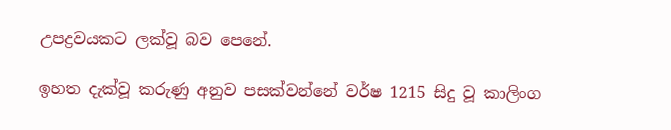උපද්‍රවයකට ලක්වූ බව පෙනේ.

ඉහත දැක්වූ කරුණු අනුව පසක්වන්නේ වර්ෂ 1215 සිදු වූ කාලිංග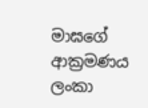මාඝගේ ආක්‍රමණය ලංකා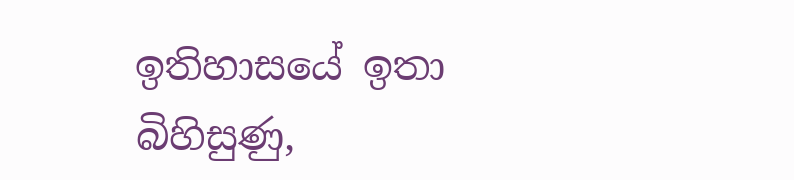ඉතිහාසයේ ඉතා බිහිසුණු,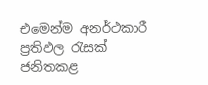එමෙන්ම අනර්ථකාරී ප්‍රතිඵල රැසක් ජනිතකළ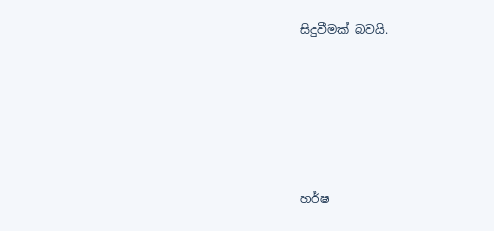සිදුවීමක් බවයි.






හර්ෂ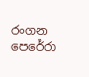රංගන පෙරේරා